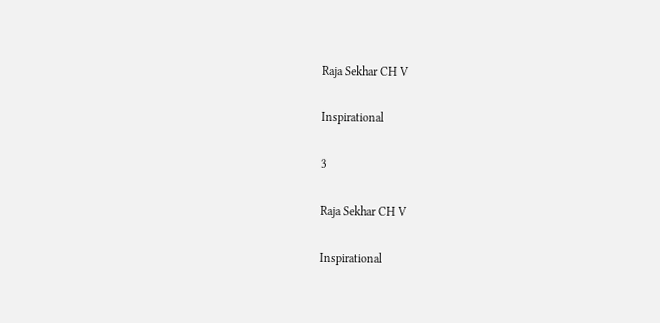Raja Sekhar CH V

Inspirational

3

Raja Sekhar CH V

Inspirational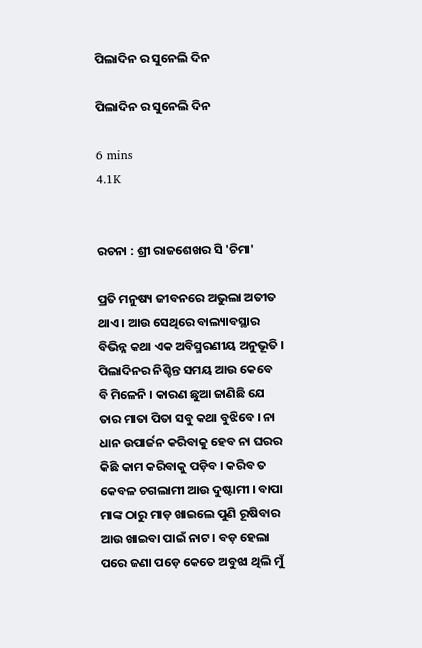ପିଲାଦିନ ର ସୁନେଲି ଦିନ

ପିଲାଦିନ ର ସୁନେଲି ଦିନ

6 mins
4.1K


ରଚନା : ଶ୍ରୀ ରାଜଶେଖର ସି 'ଚିମା'

ପ୍ରତି ମନୁଷ୍ୟ ଜୀବନରେ ଅଭୁଲା ଅତୀତ ଥାଏ । ଆଉ ସେଥିରେ ବାଲ୍ୟାବସ୍ଥାର ବିଭିନ୍ନ କଥା ଏକ ଅବିସ୍ମରଣୀୟ ଅନୁଭୂତି । ପିଲାଦିନର ନିଶ୍ଚିନ୍ତ ସମୟ ଆଉ କେବେ ବି ମିଳେନି । କାରଣ ଛୁଆ ଜାଣିଛି ଯେ ତାର ମାତା ପିତା ସବୁ କଥା ବୁଝିବେ । ନା ଧାନ ଉପାର୍ଜନ କରିବାକୁ ହେବ ନା ଘରର କିଛି କାମ କରିବାକୁ ପଡ଼ିବ । କରିବ ତ କେବଳ ଚଗଲାମୀ ଆଉ ଦୁଷ୍ଟାମୀ । ବାପା ମାଙ୍କ ଠାରୁ ମାଡ଼ ଖାଇଲେ ପୁଣି ରୂଷିବାର ଆଉ ଖାଇବା ପାଇଁ ନାଟ । ବଡ଼ ହେଲା ପରେ ଜଣା ପଡ଼େ କେତେ ଅବୁଝା ଥିଲି ମୁଁ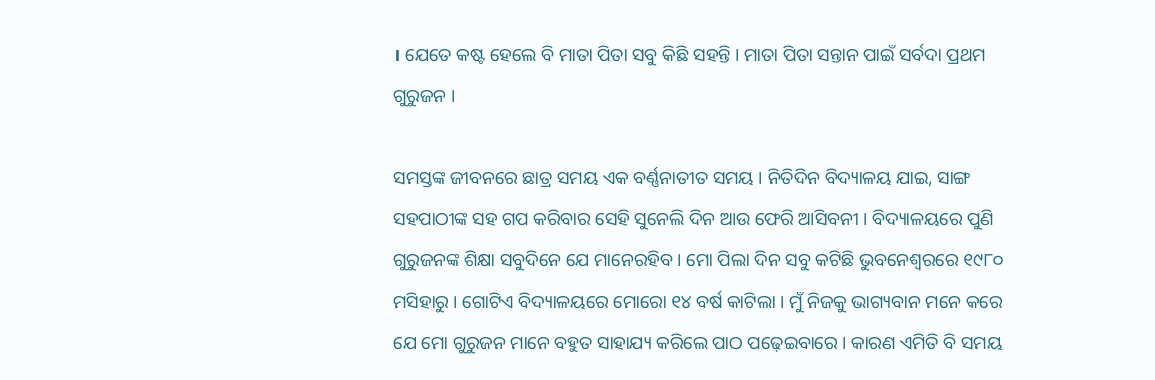। ଯେତେ କଷ୍ଟ ହେଲେ ବି ମାତା ପିତା ସବୁ କିଛି ସହନ୍ତି । ମାତା ପିତା ସନ୍ତାନ ପାଇଁ ସର୍ବଦା ପ୍ରଥମ ଗୁରୁଜନ ।

ସମସ୍ତଙ୍କ ଜୀବନରେ ଛାତ୍ର ସମୟ ଏକ ବର୍ଣ୍ଣନାତୀତ ସମୟ । ନିତିଦିନ ବିଦ୍ୟାଳୟ ଯାଇ, ସାଙ୍ଗ ସହପାଠୀଙ୍କ ସହ ଗପ କରିବାର ସେହି ସୁନେଲି ଦିନ ଆଉ ଫେରି ଆସିବନୀ । ବିଦ୍ୟାଳୟରେ ପୁଣି ଗୁରୁଜନଙ୍କ ଶିକ୍ଷା ସବୁଦିନେ ଯେ ମାନେରହିବ । ମୋ ପିଲା ଦିନ ସବୁ କଟିଛି ଭୁବନେଶ୍ୱରରେ ୧୯୮୦ ମସିହାରୁ । ଗୋଟିଏ ବିଦ୍ୟାଳୟରେ ମୋରୋ ୧୪ ବର୍ଷ କାଟିଲା । ମୁଁ ନିଜକୁ ଭାଗ୍ୟବାନ ମନେ କରେ ଯେ ମୋ ଗୁରୁଜନ ମାନେ ବହୁତ ସାହାଯ୍ୟ କରିଲେ ପାଠ ପଢ଼େଇବାରେ । କାରଣ ଏମିତି ବି ସମୟ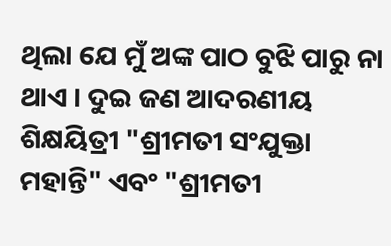ଥିଲା ଯେ ମୁଁ ଅଙ୍କ ପାଠ ବୁଝି ପାରୁ ନା ଥାଏ । ଦୁଇ ଜଣ ଆଦରଣୀୟ ଶିକ୍ଷୟିତ୍ରୀ "ଶ୍ରୀମତୀ ସଂଯୁକ୍ତା ମହାନ୍ତି" ଏବଂ "ଶ୍ରୀମତୀ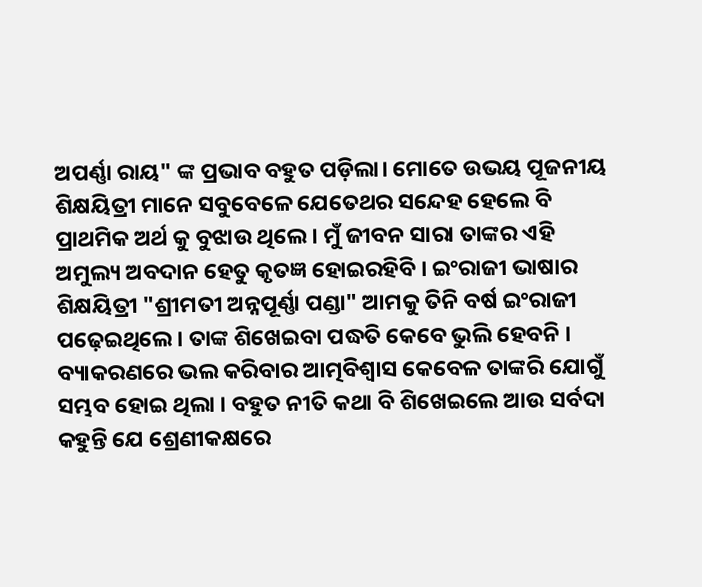ଅପର୍ଣ୍ଣା ରାୟ" ଙ୍କ ପ୍ରଭାବ ବହୁତ ପଡ଼ିଲା। ମୋତେ ଉଭୟ ପୂଜନୀୟ ଶିକ୍ଷୟିତ୍ରୀ ମାନେ ସବୁବେଳେ ଯେତେଥର ସନ୍ଦେହ ହେଲେ ବି ପ୍ରାଥମିକ ଅର୍ଥ କୁ ବୁଝାଉ ଥିଲେ । ମୁଁ ଜୀବନ ସାରା ତାଙ୍କର ଏହି ଅମୁଲ୍ୟ ଅବଦାନ ହେତୁ କୃତଜ୍ଞ ହୋଇରହିବି । ଇଂରାଜୀ ଭାଷାର ଶିକ୍ଷୟିତ୍ରୀ "ଶ୍ରୀମତୀ ଅନ୍ନପୂର୍ଣ୍ଣା ପଣ୍ଡା" ଆମକୁ ତିନି ବର୍ଷ ଇଂରାଜୀ ପଢ଼େଇଥିଲେ । ତାଙ୍କ ଶିଖେଇବା ପଦ୍ଧତି କେବେ ଭୁଲି ହେବନି । ବ୍ୟାକରଣରେ ଭଲ କରିବାର ଆତ୍ମବିଶ୍ୱାସ କେବେଳ ତାଙ୍କରି ଯୋଗୁଁ ସମ୍ଭବ ହୋଇ ଥିଲା । ବହୁତ ନୀତି କଥା ବି ଶିଖେଇଲେ ଆଉ ସର୍ବଦା କହୁନ୍ତି ଯେ ଶ୍ରେଣୀକକ୍ଷରେ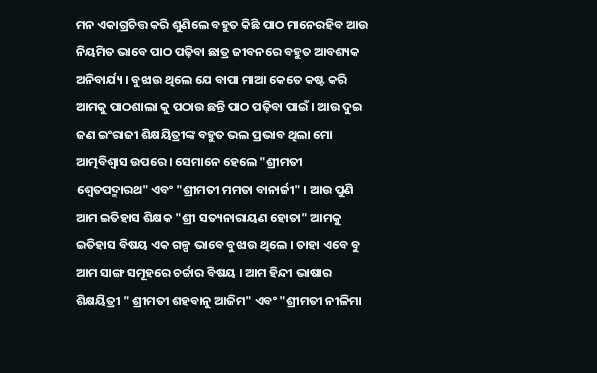ମନ ଏକାଗ୍ରଚିତ୍ତ କରି ଶୁଣିଲେ ବହୁତ କିଛି ପାଠ ମାନେରହିବ ଆଉ ନିୟମିତ ଭାବେ ପାଠ ପଢ଼ିବା ଛାତ୍ର ଜୀବନରେ ବହୁତ ଆବଶ୍ୟକ ଅନିବାର୍ଯ୍ୟ । ବୁଝାଉ ଥିଲେ ଯେ ବାପା ମାଆ କେତେ କଷ୍ଟ କରି ଆମକୁ ପାଠଶାଲା କୁ ପଠାଉ ଛନ୍ତି ପାଠ ପଢ଼ିବା ପାଇଁ । ଆଉ ଦୁଇ ଜଣ ଇଂରାଜୀ ଶିକ୍ଷୟିତ୍ରୀଙ୍କ ବହୁତ ଭଲ ପ୍ରଭାବ ଥିଲା ମୋ ଆତ୍ମବିଶ୍ୱାସ ଉପରେ । ସେମାନେ ହେଲେ "ଶ୍ରୀମତୀ ଶ୍ୱେତପଦ୍ମାରଥ" ଏବଂ "ଶ୍ରୀମତୀ ମମତା ବାନାର୍ଜୀ" । ଆଉ ପୁଣି ଆମ ଇତିହାସ ଶିକ୍ଷକ "ଶ୍ରୀ ସତ୍ୟନାରାୟଣ ହୋତା" ଆମକୁ ଇତିହାସ ବିଷୟ ଏକ ଗଳ୍ପ ଭାବେ ବୁଝାଉ ଥିଲେ । ତାହା ଏବେ ବୁ ଆମ ସାଙ୍ଗ ସମୂହରେ ଚର୍ଚ୍ଚାର ବିଷୟ । ଆମ ହିନ୍ଦୀ ଭାଷାର ଶିକ୍ଷୟିତ୍ରୀ " ଶ୍ରୀମତୀ ଶହବାନୁ ଆଜିମ" ଏବଂ "ଶ୍ରୀମତୀ ନୀଳିମା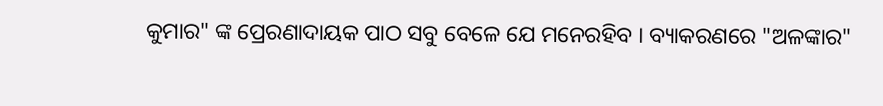କୁମାର" ଙ୍କ ପ୍ରେରଣାଦାୟକ ପାଠ ସବୁ ବେଳେ ଯେ ମନେରହିବ । ବ୍ୟାକରଣରେ "ଅଳଙ୍କାର"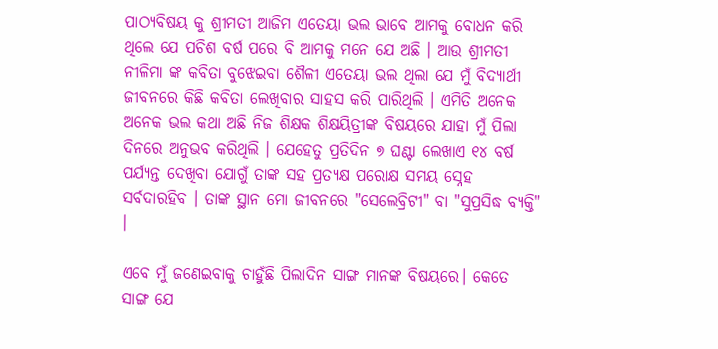ପାଠ୍ୟବିଷୟ କୁ ଶ୍ରୀମତୀ ଆଜିମ ଏତେୟା ଭଲ ଭାବେ ଆମକୁ ବୋଧନ କରି ଥିଲେ ଯେ ପଚିଶ ବର୍ଷ ପରେ ବି ଆମକୁ ମନେ ଯେ ଅଛି । ଆଉ ଶ୍ରୀମତୀ ନୀଳିମା ଙ୍କ କବିତା ବୁଝେଇବା ଶୈଳୀ ଏତେୟା ଭଲ ଥିଲା ଯେ ମୁଁ ବିଦ୍ୟାର୍ଥୀ ଜୀବନରେ କିଛି କବିତା ଲେଖିବାର ସାହସ କରି ପାରିଥିଲି । ଏମିତି ଅନେକ ଅନେକ ଭଲ କଥା ଅଛି ନିଜ ଶିକ୍ଷକ ଶିକ୍ଷୟିତ୍ରୀଙ୍କ ବିଷୟରେ ଯାହା ମୁଁ ପିଲା ଦିନରେ ଅନୁଭବ କରିଥିଲି । ଯେହେତୁ ପ୍ରତିଦିନ ୭ ଘଣ୍ଟା ଲେଖାଏ ୧୪ ବର୍ଷ ପର୍ଯ୍ୟନ୍ତ ଦେଖିବା ଯୋଗୁଁ ତାଙ୍କ ସହ ପ୍ରତ୍ୟକ୍ଷ ପରୋକ୍ଷ ସମୟ ସ୍ନେହ ସର୍ବଦାରହିବ । ତାଙ୍କ ସ୍ଥାନ ମୋ ଜୀବନରେ "ସେଲେବ୍ରିଟୀ" ବା "ସୁପ୍ରସିଦ୍ଧ ବ୍ୟକ୍ତି" ।

ଏବେ ମୁଁ ଜଣେଇବାକୁ ଚାହୁଁଛି ପିଲାଦିନ ସାଙ୍ଗ ମାନଙ୍କ ବିଷୟରେ। କେତେ ସାଙ୍ଗ ଯେ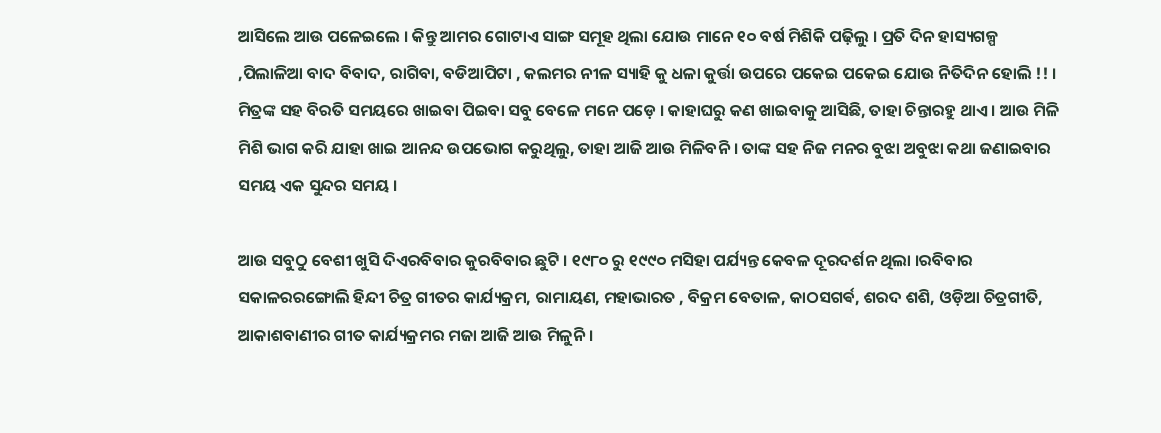ଆସିଲେ ଆଉ ପଳେଇଲେ । କିନ୍ତୁ ଆମର ଗୋଟାଏ ସାଙ୍ଗ ସମୂହ ଥିଲା ଯୋଉ ମାନେ ୧୦ ବର୍ଷ ମିଶିକି ପଢ଼ିଲୁ । ପ୍ରତି ଦିନ ହାସ୍ୟଗଳ୍ପ ,ପିଲାଳିଆ ବାଦ ବିବାଦ, ରାଗିବା, ବଡିଆପିଟା , କଲମର ନୀଳ ସ୍ୟାହି କୁ ଧଳା କୁର୍ତ୍ତା ଉପରେ ପକେଇ ପକେଇ ଯୋଉ ନିତିଦିନ ହୋଲି !! । ମିତ୍ରଙ୍କ ସହ ବିରତି ସମୟରେ ଖାଇବା ପିଇବା ସବୁ ବେଳେ ମନେ ପଡ଼େ । କାହାଘରୁ କଣ ଖାଇବାକୁ ଆସିଛି, ତାହା ଚିନ୍ତାରହୁ ଥାଏ । ଆଉ ମିଳି ମିଶି ଭାଗ କରି ଯାହା ଖାଇ ଆନନ୍ଦ ଉପଭୋଗ କରୁଥିଲୁ, ତାହା ଆଜି ଆଉ ମିଳିବନି । ତାଙ୍କ ସହ ନିଜ ମନର ବୁଝା ଅବୁଝା କଥା ଜଣାଇବାର ସମୟ ଏକ ସୁନ୍ଦର ସମୟ ।

ଆଉ ସବୁଠୁ ବେଶୀ ଖୁସି ଦିଏରବିବାର କୁରବିବାର ଛୁଟି । ୧୯୮୦ ରୁ ୧୯୯୦ ମସିହା ପର୍ଯ୍ୟନ୍ତ କେବଳ ଦୂରଦର୍ଶନ ଥିଲା ।ରବିବାର ସକାଳରରଙ୍ଗୋଲି ହିନ୍ଦୀ ଚିତ୍ର ଗୀତର କାର୍ଯ୍ୟକ୍ରମ, ରାମାୟଣ, ମହାଭାରତ , ବିକ୍ରମ ବେତାଳ, କାଠସଗର୍ଵ, ଶରଦ ଶଶି, ଓଡ଼ିଆ ଚିତ୍ରଗୀତି, ଆକାଶବାଣୀର ଗୀତ କାର୍ଯ୍ୟକ୍ରମର ମଜା ଆଜି ଆଉ ମିଳୁନି ।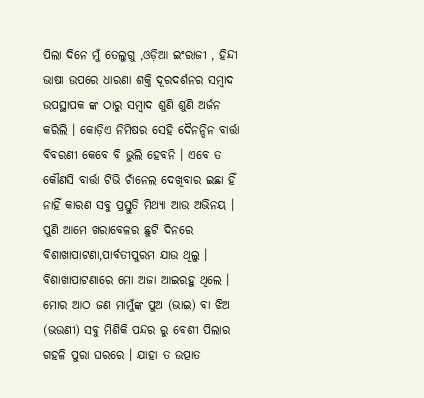ପିଲା ଦିନେ ମୁଁ ତେଲୁଗୁ ,ଓଡ଼ିଆ ଇଂରାଜୀ , ହିନ୍ଦୀ ଭାଷା ଉପରେ ଧାରଣା ଶକ୍ତି ଦୂରଦର୍ଶନର ସମ୍ବାଦ ଉପସ୍ଥାପକ ଙ୍କ ଠାରୁ ସମ୍ବାଦ ଶୁଣି ଶୁଣି ଅର୍ଜନ କରିଲି । କୋଡ଼ିଏ ନିମିଷର ସେହି ଦୈନନ୍ଦିନ ବାର୍ତ୍ତା ବିବରଣୀ କେବେ ବି ଭୁଲି ହେବନି । ଏବେ ତ କୌଣସି ବାର୍ତ୍ତା ଟିଭି ଚାଁନେଲ ଦେଖିବାର ଇଛା ହିଁ ନାହିଁ କାରଣ ସବୁ ପ୍ରସ୍ତୁତି ମିଥ୍ୟା ଆଉ ଅଭିନୟ । ପୁଣି ଆମେ ଖରାବେଳର ଛୁଟି ଦିନରେ ବିଶାଖାପାଟଣା,ପାର୍ବତୀପୁରମ ଯାଉ ଥିଲୁ । ବିଶାଖାପାଟଣାରେ ମୋ ଅଜା ଆଇରହୁ ଥିଲେ । ମୋର ଆଠ ଜଣ ମାମୁଁଙ୍କ ପୁଅ (ଭାଇ) ବା ଝିଅ (ଭଉଣୀ) ସବୁ ମିଶିକି ପନ୍ଦର ରୁ ବେଶୀ ପିଲାର ଗହଳି ପୁରା ଘରରେ । ଯାହା ତ ଉତ୍ପାତ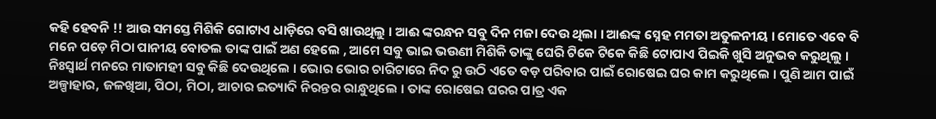କହି ହେବନି !! ଆଉ ସମସ୍ତେ ମିଶିକି ଗୋଟାଏ ଧାଡ଼ିରେ ବସି ଖାଉଥିଲୁ । ଆଈ ଙ୍କରନ୍ଧନ ସବୁ ଦିନ ମଜା ଦେଉ ଥିଲା । ଆଈଙ୍କ ସ୍ନେହ ମମତା ଅତୁଳନୀୟ । ମୋତେ ଏବେ ବି ମନେ ପଡ଼େ ମିଠା ପାନୀୟ ବୋତଲ ତାଙ୍କ ପାଇଁ ଅଣ ହେଲେ , ଆମେ ସବୁ ଭାଇ ଭଉଣୀ ମିଶିକି ତାଙ୍କୁ ଘେରି ଟିକେ ଟିକେ କିଛି ଟୋପାଏ ପିଇକି ଖୁସି ଅନୁଭବ କରୁଥିଲୁ । ନିଃସ୍ୱାର୍ଥ ମନରେ ମାତାମହୀ ସବୁ କିଛି ଦେଉଥିଲେ । ଭୋର ଭୋର ଚାରିଟାରେ ନିଦ ରୁ ଉଠି ଏତେ ବଡ଼ ପରିବାର ପାଇଁ ରୋଷେଇ ଘର କାମ କରୁଥିଲେ । ପୁଣି ଆମ ପାଇଁ ଅଳ୍ପାହାର, ଜଳଖିଆ, ପିଠା, ମିଠା, ଆଚାର ଇତ୍ୟାଦି ନିରନ୍ତର ରାନ୍ଧୁଥିଲେ । ତାଙ୍କ ରୋଷେଇ ଘରର ପାତ୍ର ଏକ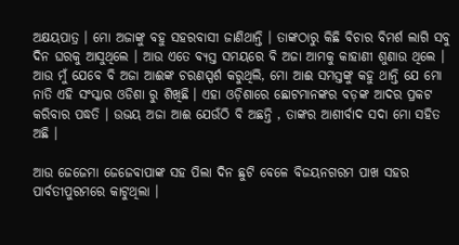ଅକ୍ଷୟପାତ୍ର । ମୋ ଅଜାଙ୍କୁ ବହୁ ସହରବାସୀ ଜାଣିଥାନ୍ତି । ତାଙ୍କଠାରୁ କିଛି ବିଚାର ବିମର୍ଶ ଲାଗି ସବୁ ଦିନ ଘରକୁ ଆସୁଥିଲେ । ଆଉ ଏତେ ବ୍ୟସ୍ତ ସମୟରେ ବି ଅଜା ଆମକୁ କାହାଣୀ ଶୁଣାଉ ଥିଲେ । ଆଉ ମୁଁ ଯେବେ ବି ଅଜା ଆଈଙ୍କ ଚରଣସ୍ପର୍ଶ କରୁଥିଲି, ମୋ ଆଈ ସମସ୍ତଙ୍କୁ କହୁ ଥାନ୍ତି ଯେ ମୋ ନାତି ଏହି ସଂସ୍କାର ଓଡିଶା ରୁ ଶିଖିଛି । ଏହା ଓଡ଼ିଶାରେ ଛୋଟମାନଙ୍କର ବଡ଼ଙ୍କ ଆଦର ପ୍ରକଟ କରିବାର ପଦ୍ଧତି । ଉଭୟ ଅଜା ଆଈ ଯେଉଁଠି ବି ଅଛନ୍ତି , ତାଙ୍କର ଆଶୀର୍ବାଦ ସଦା ମୋ ସହିତ ଅଛି ।

ଆଉ ଜେଜେମା ଜେଜେବାପାଙ୍କ ସହ ପିଲା ଦିନ ଛୁଟି ବେଳେ ବିଜୟନଗରମ ପାଖ ସହର ପାର୍ବତୀପୁରମରେ କାଟୁଥିଲା ।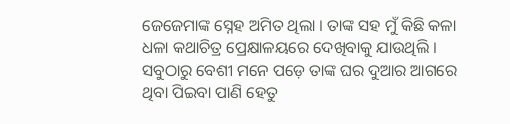ଜେଜେମାଙ୍କ ସ୍ନେହ ଅମିତ ଥିଲା । ତାଙ୍କ ସହ ମୁଁ କିଛି କଳା ଧଳା କଥାଚିତ୍ର ପ୍ରେକ୍ଷାଳୟରେ ଦେଖିବାକୁ ଯାଉଥିଲି । ସବୁଠାରୁ ବେଶୀ ମନେ ପଡ଼େ ତାଙ୍କ ଘର ଦୁଆର ଆଗରେ ଥିବା ପିଇବା ପାଣି ହେତୁ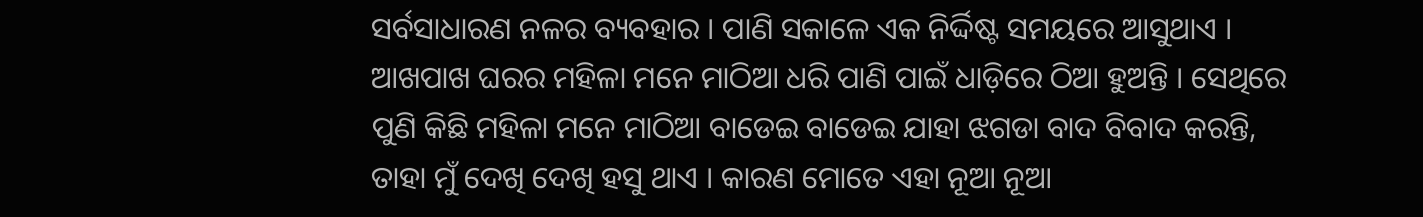ସର୍ବସାଧାରଣ ନଳର ବ୍ୟବହାର । ପାଣି ସକାଳେ ଏକ ନିର୍ଦ୍ଦିଷ୍ଟ ସମୟରେ ଆସୁଥାଏ । ଆଖପାଖ ଘରର ମହିଳା ମନେ ମାଠିଆ ଧରି ପାଣି ପାଇଁ ଧାଡ଼ିରେ ଠିଆ ହୁଅନ୍ତି । ସେଥିରେ ପୁଣି କିଛି ମହିଳା ମନେ ମାଠିଆ ବାଡେଇ ବାଡେଇ ଯାହା ଝଗଡା ବାଦ ବିବାଦ କରନ୍ତି, ତାହା ମୁଁ ଦେଖି ଦେଖି ହସୁ ଥାଏ । କାରଣ ମୋତେ ଏହା ନୂଆ ନୂଆ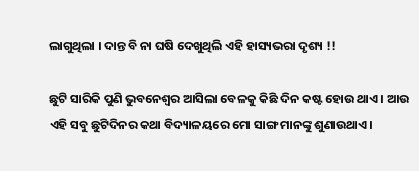ଲାଗୁଥିଲା । ଦାନ୍ତ ବି ନା ଘଷି ଦେଖୁଥିଲି ଏହି ହାସ୍ୟଭରା ଦୃଶ୍ୟ !!

ଛୁଟି ସାରିକି ପୁଣି ଭୁବନେଶ୍ୱର ଆସିଲା ବେଳକୁ କିଛି ଦିନ କଷ୍ଟ ହୋଉ ଥାଏ । ଆଉ ଏହି ସବୁ ଛୁଟିଦିନର କଥା ବିଦ୍ୟାଳୟରେ ମୋ ସାଙ୍ଗ ମାନଙ୍କୁ ଶୁଣାଉଥାଏ।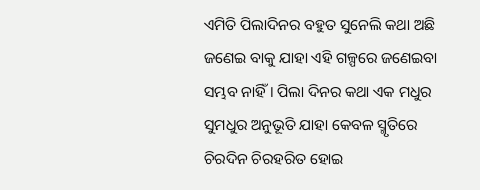ଏମିତି ପିଲାଦିନର ବହୁତ ସୁନେଲି କଥା ଅଛି ଜଣେଇ ବାକୁ ଯାହା ଏହି ଗଳ୍ପରେ ଜଣେଇବା ସମ୍ଭବ ନାହିଁ । ପିଲା ଦିନର କଥା ଏକ ମଧୁର ସୁମଧୁର ଅନୁଭୂତି ଯାହା କେବଳ ସ୍ମୃତିରେ ଚିରଦିନ ଚିରହରିତ ହୋଇ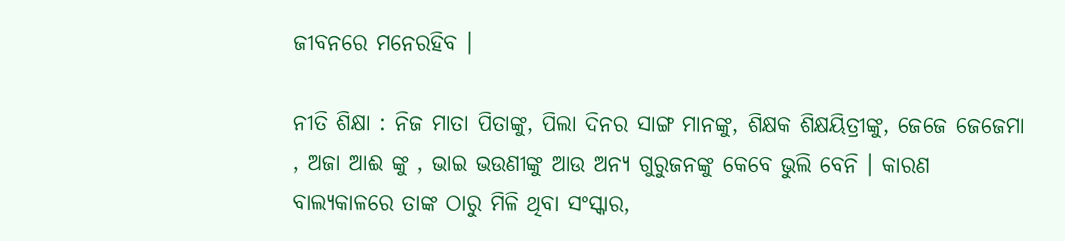ଜୀବନରେ ମନେରହିବ ।

ନୀତି ଶିକ୍ଷା : ନିଜ ମାତା ପିତାଙ୍କୁ, ପିଲା ଦିନର ସାଙ୍ଗ ମାନଙ୍କୁ, ଶିକ୍ଷକ ଶିକ୍ଷୟିତ୍ରୀଙ୍କୁ, ଜେଜେ ଜେଜେମା , ଅଜା ଆଈ ଙ୍କୁ , ଭାଇ ଭଉଣୀଙ୍କୁ ଆଉ ଅନ୍ୟ ଗୁରୁଜନଙ୍କୁ କେବେ ଭୁଲି ବେନି । କାରଣ ବାଲ୍ୟକାଳରେ ତାଙ୍କ ଠାରୁ ମିଳି ଥିବା ସଂସ୍କାର,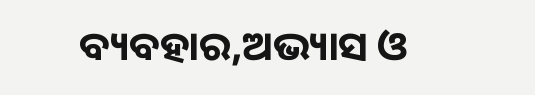ବ୍ୟବହାର,ଅଭ୍ୟାସ ଓ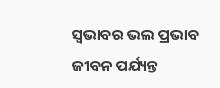ସ୍ୱଭାବର ଭଲ ପ୍ରଭାବ ଜୀବନ ପର୍ଯ୍ୟନ୍ତ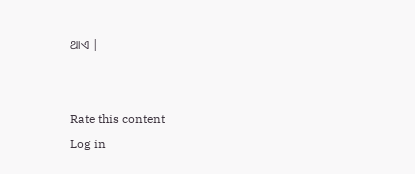ଥାଏ |


Rate this content
Log in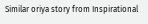Similar oriya story from Inspirational